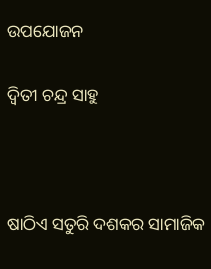ଉପଯୋଜନ

ଦ୍ୱିତୀ ଚନ୍ଦ୍ର ସାହୁ



ଷାଠିଏ ସତୁରି ଦଶକର ସାମାଜିକ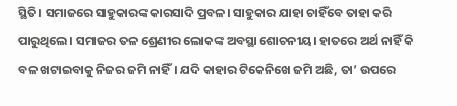ସ୍ଥିତି। ସମାଜରେ ସାହୁକାରଙ୍କ କାରସାଦି ପ୍ରବଳ। ସାହୁକାର ଯାହା ଚାହିଁବେ ତାହା କରି ପାରୁଥିଲେ। ସମାଜର ତଳ ଶ୍ରେଣୀର ଲୋକଙ୍କ ଅବସ୍ଥା ଶୋଚନୀୟ। ହାତରେ ଅର୍ଥ ନାହିଁ କି ବଳ ଖଟାଇବାକୁ ନିଜର ଜମି ନାହିଁ। ଯଦି କାହାର ଟିକେନିଖେ ଜମି ଅଛି, ତା’ ଉପରେ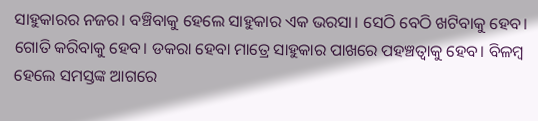ସାହୁକାରର ନଜର। ବଞ୍ଚିବାକୁ ହେଲେ ସାହୁକାର ଏକ ଭରସା। ସେଠି ବେଠି ଖଟିବାକୁ ହେବ। ଗୋତି କରିବାକୁ ହେବ। ଡକରା ହେବା ମାତ୍ରେ ସାହୁକାର ପାଖରେ ପହଞ୍ଚତ୍ବାକୁ ହେବ। ବିଳମ୍ବ ହେଲେ ସମସ୍ତଙ୍କ ଆଗରେ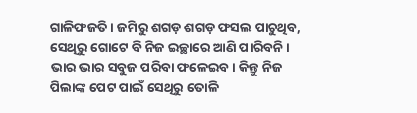ଗାଳିଫଜତି। ଜମିରୁ ଶଗଡ଼ ଶଗଡ଼ ଫସଲ ପାଚୁଥିବ, ସେଥିରୁ ଗୋଟେ ବି ନିଜ ଇଚ୍ଛାରେ ଆଣି ପାରିବନି। ଭାର ଭାର ସବୁଜ ପରିବା ଫଳେଇବ। କିନ୍ତୁ ନିଜ ପିଲାଙ୍କ ପେଟ ପାଇଁ ସେଥିରୁ ତୋଳି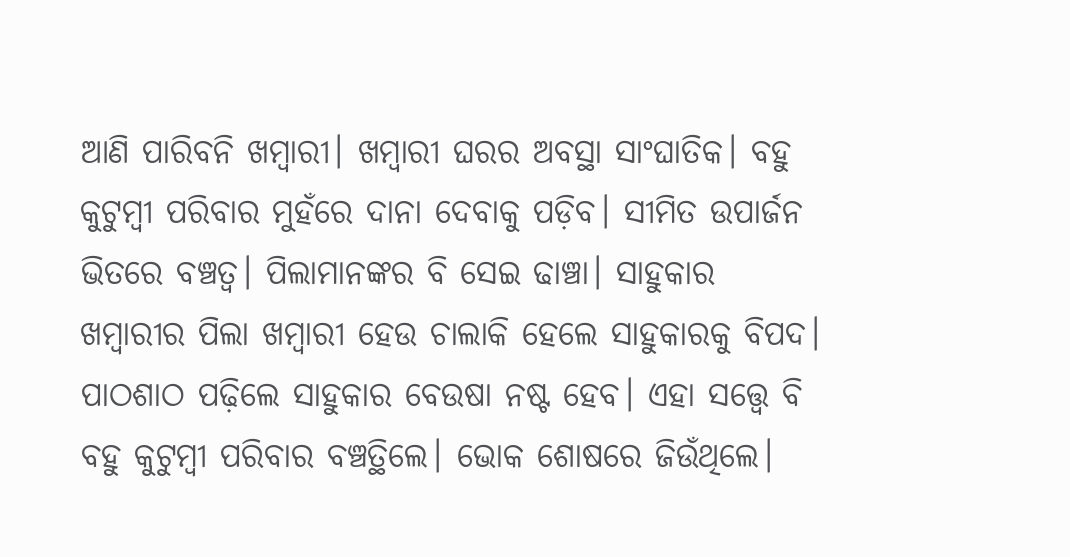ଆଣି ପାରିବନି ଖମ୍ବାରୀ। ଖମ୍ବାରୀ ଘରର ଅବସ୍ଥା ସାଂଘାତିକ। ବହୁ କୁଟୁମ୍ବୀ ପରିବାର ମୁହଁରେ ଦାନା ଦେବାକୁ ପଡ଼ିବ। ସୀମିତ ଉପାର୍ଜନ ଭିତରେ ବଞ୍ଚତ୍ବ। ପିଲାମାନଙ୍କର ବି ସେଇ ଢାଞ୍ଚା। ସାହୁକାର ଖମ୍ବାରୀର ପିଲା ଖମ୍ବାରୀ ହେଉ ଚାଲାକି ହେଲେ ସାହୁକାରକୁ ବିପଦ। ପାଠଶାଠ ପଢ଼ିଲେ ସାହୁକାର ବେଉଷା ନଷ୍ଟ ହେବ। ଏହା ସତ୍ତ୍ୱେ ବି ବହୁ କୁଟୁମ୍ବୀ ପରିବାର ବଞ୍ଚତ୍ଥିଲେ। ଭୋକ ଶୋଷରେ ଜିଉଁଥିଲେ।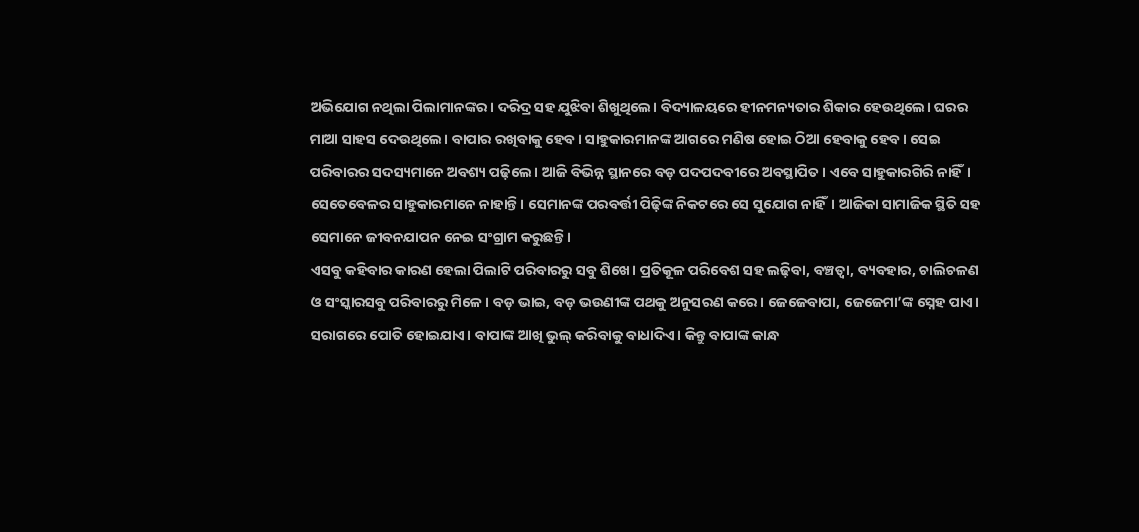ଅଭିଯୋଗ ନଥିଲା ପିଲାମାନଙ୍କର। ଦରିଦ୍ର ସହ ଯୁଝିବା ଶିଖୁଥିଲେ। ବିଦ୍ୟାଳୟରେ ହୀନମନ୍ୟତାର ଶିକାର ହେଉଥିଲେ। ଘରର ମାଆ ସାହସ ଦେଉଥିଲେ। ବାପାର ରଖିବାକୁ ହେବ। ସାହୁକାରମାନଙ୍କ ଆଗରେ ମଣିଷ ହୋଇ ଠିଆ ହେବାକୁ ହେବ। ସେଇ ପରିବାରର ସଦସ୍ୟମାନେ ଅବଶ୍ୟ ପଢ଼ିଲେ। ଆଜି ବିଭିନ୍ନ ସ୍ଥାନରେ ବଡ଼ ପଦପଦବୀରେ ଅବସ୍ଥାପିତ। ଏବେ ସାହୁକାରଗିରି ନାହିଁ। ସେତେବେଳର ସାହୁକାରମାନେ ନାହାନ୍ତି। ସେମାନଙ୍କ ପରବର୍ତ୍ତୀ ପିଢ଼ିଙ୍କ ନିକଟରେ ସେ ସୁଯୋଗ ନାହିଁ। ଆଜିକା ସାମାଜିକ ସ୍ଥିତି ସହ ସେମାନେ ଜୀବନଯାପନ ନେଇ ସଂଗ୍ରାମ କରୁଛନ୍ତି।
ଏସବୁ କହିବାର କାରଣ ହେଲା ପିଲାଟି ପରିବାରରୁ ସବୁ ଶିଖେ। ପ୍ରତିକୂଳ ପରିବେଶ ସହ ଲଢ଼ିବା, ବଞ୍ଚତ୍ବା, ବ୍ୟବହାର, ଚାଲିଚଳଣ ଓ ସଂସ୍କାରସବୁ ପରିବାରରୁ ମିଳେ। ବଡ଼ ଭାଇ, ବଡ଼ ଭଉଣୀଙ୍କ ପଥକୁ ଅନୁସରଣ କରେ। ଜେଜେବାପା, ଜେଜେମା’ଙ୍କ ସ୍ନେହ ପାଏ। ସରାଗରେ ପୋତି ହୋଇଯାଏ। ବାପାଙ୍କ ଆଖି ଭୁଲ୍‌ କରିବାକୁ ବାଧାଦିଏ। କିନ୍ତୁ ବାପାଙ୍କ କାନ୍ଧ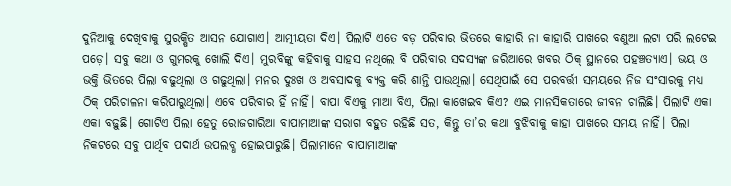ଦୁନିଆକୁ ଦେଖିବାକୁ ସୁରକ୍ଷିତ ଆସନ ଯୋଗାଏ। ଆତ୍ମୀୟତା ଦିଏ। ପିଲାଟି ଏତେ ବଡ଼ ପରିବାର ଭିତରେ କାହାରି ନା କାହାରି ପାଖରେ ବଣୁଆ ଲଟା ପରି ଲଟେଇ ପଡ଼େ। ସବୁ କଥା ଓ ଗୁମରକୁ ଖୋଲି ଦିଏ। ମୁରବିଙ୍କୁ କହିବାକୁ ସାହସ ନଥିଲେ ବି ପରିବାର ସଦସ୍ୟଙ୍କ ଜରିଆରେ ଖବର ଠିକ୍‌ ସ୍ଥାନରେ ପହଞ୍ଚତ୍ୟାଏ। ଭୟ ଓ ଭକ୍ତି ଭିତରେ ପିଲା ବଢୁଥିଲା ଓ ଗଢୁଥିଲା। ମନର ଦୁଃଖ ଓ ଅବସାଦକୁ ବ୍ୟକ୍ତ କରି ଶାନ୍ତି ପାଉଥିଲା। ସେଥିପାଇଁ ସେ ପରବର୍ତ୍ତୀ ସମୟରେ ନିଜ ସଂସାରକୁ ମଧ୍ୟ ଠିକ୍‌ ପରିଚାଳନା କରିପାରୁଥିଲା। ଏବେ ପରିବାର ହିଁ ନାହିଁ। ବାପା ବିଏକୁ ମାଆ ବିଏ, ପିଲା କାଖେଇବ କିଏ? ଏଇ ମାନସିକତାରେ ଜୀବନ ଚାଲିଛି। ପିଲାଟି ଏକା ଏକା ବଢ଼ୁଛି। ଗୋଟିଏ ପିଲା ହେତୁ ରୋଜଗାରିଆ ବାପାମାଆଙ୍କ ସରାଗ ବହୁତ ରହିଛି ସତ, କିନ୍ତୁ ତା’ର କଥା ବୁଝିବାକୁ କାହା ପାଖରେ ସମୟ ନାହିଁ। ପିଲା ନିକଟରେ ସବୁ ପାର୍ଥିବ ପଦାର୍ଥ ଉପଲବ୍ଧ ହୋଇପାରୁଛି। ପିଲାମାନେ ବାପାମାଆଙ୍କ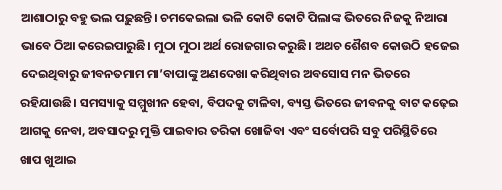ଆଶାଠାରୁ ବହୁ ଭଲ ପଢ଼ୁଛନ୍ତି। ଚମକେଇଲା ଭଳି କୋଟି କୋଟି ପିଲାଙ୍କ ଭିତରେ ନିଜକୁ ନିଆରା ଭାବେ ଠିଆ କରେଇପାରୁଛି। ମୁଠା ମୁଠା ଅର୍ଥ ରୋଜଗାର କରୁଛି। ଅଥଚ ଶୈଶବ କୋଉଠି ହଜେଇ ଦେଇଥିବାରୁ ଜୀବନତମାମ ମା’ବାପାଙ୍କୁ ଅଣଦେଖା କରିଥିବାର ଅବସୋସ ମନ ଭିତରେ ରହିଯାଉଛି। ସମସ୍ୟାକୁ ସମ୍ମୁଖୀନ ହେବା, ବିପଦକୁ ଟାଳିବା, ବ୍ୟସ୍ତ ଭିତରେ ଜୀବନକୁ ବାଟ କଢ଼େଇ ଆଗକୁ ନେବା, ଅବସାଦରୁ ମୁକ୍ତି ପାଇବାର ତରିକା ଖୋଜିବା ଏବଂ ସର୍ବୋପରି ସବୁ ପରିସ୍ଥିତିରେ ଖାପ ଖୁଆଇ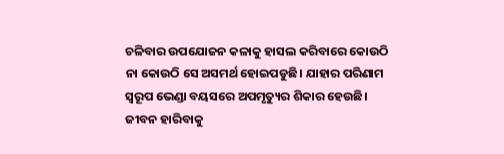ଚଳିବାର ଉପଯୋଜନ କଳାକୁ ହାସଲ କରିବାରେ କୋଉଠି ନା କୋଉଠି ସେ ଅସମର୍ଥ ହୋଇପଡୁଛି। ଯାହାର ପରିଣାମ ସ୍ବରୂପ ଭେଣ୍ଡା ବୟସରେ ଅପମୃତ୍ୟୁର ଶିକାର ହେଉଛି। ଜୀବନ ହାରିବାକୁ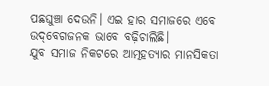ପଛଘୁଞ୍ଚା ଦେଉନି। ଏଇ ହାର ସମାଜରେ ଏବେ ଉଦ୍‌ବେଗଜନକ ଭାବେ ବଢ଼ିଚାଲିଛି।
ଯୁବ ସମାଜ ନିକଟରେ ଆତ୍ମହତ୍ୟାର ମାନସିକତା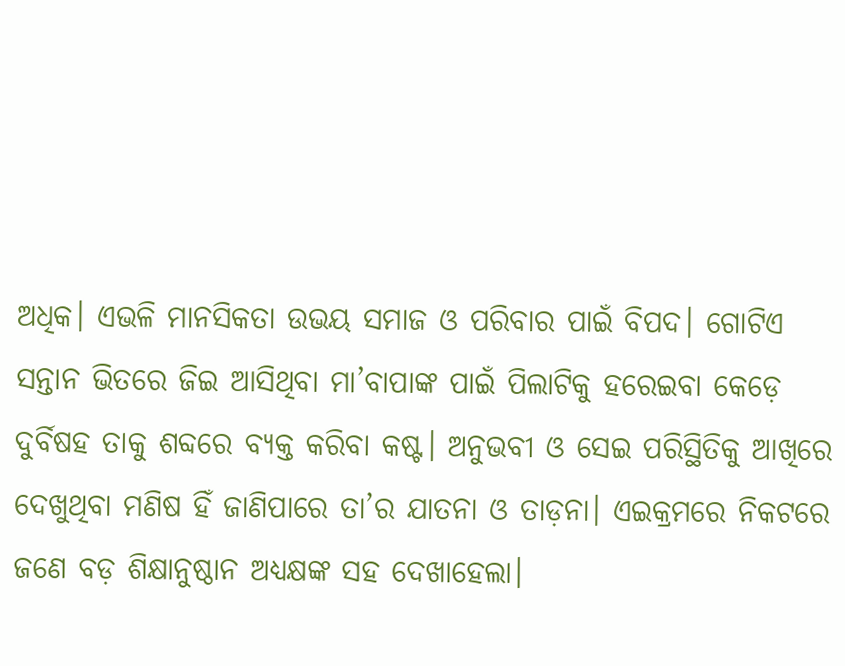ଅଧିକ। ଏଭଳି ମାନସିକତା ଉଭୟ ସମାଜ ଓ ପରିବାର ପାଇଁ ବିପଦ। ଗୋଟିଏ ସନ୍ତାନ ଭିତରେ ଜିଇ ଆସିଥିବା ମା’ବାପାଙ୍କ ପାଇଁ ପିଲାଟିକୁ ହରେଇବା କେଡ଼େ ଦୁର୍ବିଷହ ତାକୁ ଶବ୍ଦରେ ବ୍ୟକ୍ତ କରିବା କଷ୍ଟ। ଅନୁଭବୀ ଓ ସେଇ ପରିସ୍ଥିତିକୁ ଆଖିରେ ଦେଖୁଥିବା ମଣିଷ ହିଁ ଜାଣିପାରେ ତା’ର ଯାତନା ଓ ତାଡ଼ନା। ଏଇକ୍ରମରେ ନିକଟରେ ଜଣେ ବଡ଼ ଶିକ୍ଷାନୁଷ୍ଠାନ ଅଧ୍ୟକ୍ଷଙ୍କ ସହ ଦେଖାହେଲା।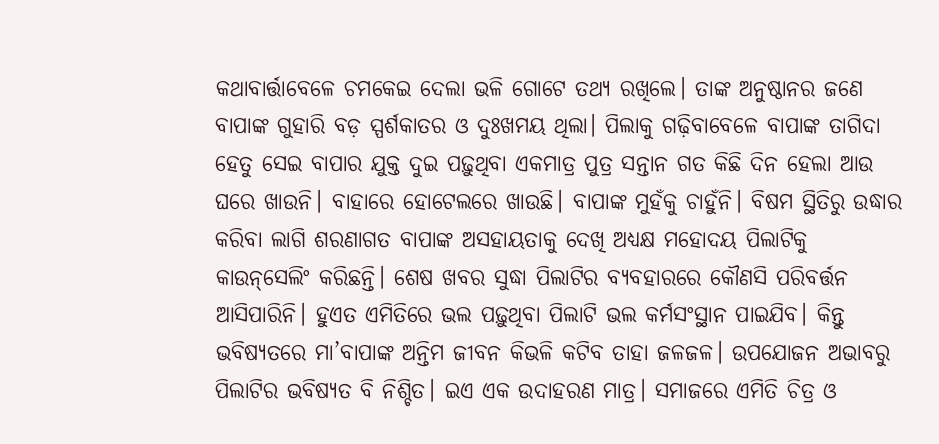କଥାବାର୍ତ୍ତାବେଳେ ଚମକେଇ ଦେଲା ଭଳି ଗୋଟେ ତଥ୍ୟ ରଖିଲେ। ତାଙ୍କ ଅନୁଷ୍ଠାନର ଜଣେ ବାପାଙ୍କ ଗୁହାରି ବଡ଼ ସ୍ପର୍ଶକାତର ଓ ଦୁଃଖମୟ ଥିଲା। ପିଲାକୁ ଗଢ଼ିବାବେଳେ ବାପାଙ୍କ ତାଗିଦା ହେତୁ ସେଇ ବାପାର ଯୁକ୍ତ ଦୁଇ ପଢ଼ୁଥିବା ଏକମାତ୍ର ପୁତ୍ର ସନ୍ତାନ ଗତ କିଛି ଦିନ ହେଲା ଆଉ ଘରେ ଖାଉନି। ବାହାରେ ହୋଟେଲରେ ଖାଉଛି। ବାପାଙ୍କ ମୁହଁକୁ ଚାହୁଁନି। ବିଷମ ସ୍ଥିତିରୁ ଉଦ୍ଧାର କରିବା ଲାଗି ଶରଣାଗତ ବାପାଙ୍କ ଅସହାୟତାକୁ ଦେଖି ଅଧ୍ୟକ୍ଷ ମହୋଦୟ ପିଲାଟିକୁ କାଉନ୍‌ସେଲିଂ କରିଛନ୍ତି। ଶେଷ ଖବର ସୁଦ୍ଧା ପିଲାଟିର ବ୍ୟବହାରରେ କୌଣସି ପରିବର୍ତ୍ତନ ଆସିପାରିନି। ହୁଏତ ଏମିତିରେ ଭଲ ପଢ଼ୁଥିବା ପିଲାଟି ଭଲ କର୍ମସଂସ୍ଥାନ ପାଇଯିବ। କିନ୍ତୁ ଭବିଷ୍ୟତରେ ମା’ବାପାଙ୍କ ଅନ୍ତିମ ଜୀବନ କିଭଳି କଟିବ ତାହା ଜଳଜଳ। ଉପଯୋଜନ ଅଭାବରୁ ପିଲାଟିର ଭବିଷ୍ୟତ ବି ନିଶ୍ଚିତ। ଇଏ ଏକ ଉଦାହରଣ ମାତ୍ର। ସମାଜରେ ଏମିତି ଚିତ୍ର ଓ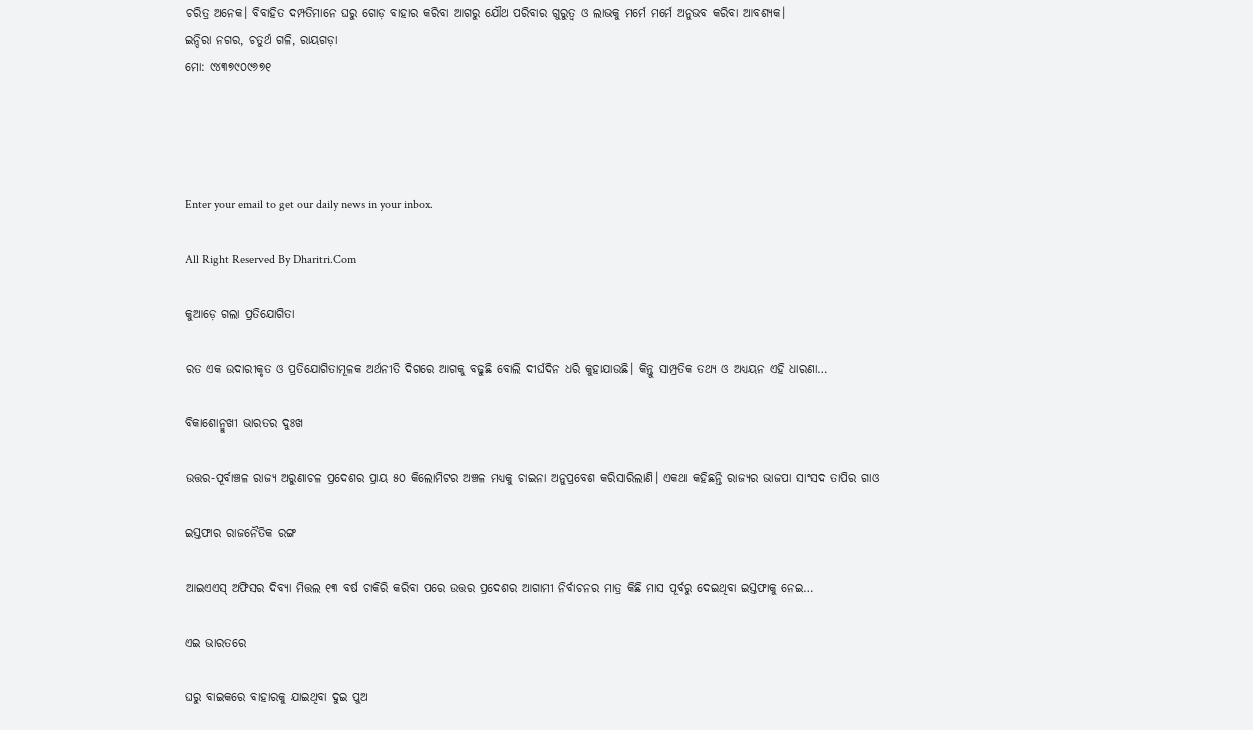ଚରିତ୍ର ଅନେକ। ବିବାହିତ ଦମ୍ପତିମାନେ ଘରୁ ଗୋଡ଼ ବାହାର କରିବା ଆଗରୁ ଯୌଥ ପରିବାର ଗୁରୁତ୍ୱ ଓ ଲାଭକୁ ମର୍ମେ ମର୍ମେ ଅନୁଭବ କରିବା ଆବଶ୍ୟକ।
ଇନ୍ଦିରା ନଗର, ଚତୁର୍ଥ ଗଳି, ରାୟଗଡ଼ା
ମୋ: ୯୪୩୭୯୦୯୬୭୧




Enter your email to get our daily news in your inbox.

All Right Reserved By Dharitri.Com

କୁଆଡ଼େ ଗଲା ପ୍ରତିଯୋଗିତା

ରତ ଏକ ଉଦାରୀକୃତ ଓ ପ୍ରତିଯୋଗିତାମୂଳକ ଅର୍ଥନୀତି ଦିଗରେ ଆଗକୁ ବଢୁଛି ବୋଲି ଦୀର୍ଘଦିନ ଧରି କୁହାଯାଉଛି। କିନ୍ତୁ ସାମ୍ପ୍ରତିକ ତଥ୍ୟ ଓ ଅଧ୍ୟୟନ ଏହି ଧାରଣା…

ବିକାଶୋନ୍ମୁଖୀ ଭାରତର ଦୁଃଖ

ଉତ୍ତର-ପୂର୍ବାଞ୍ଚଳ ରାଜ୍ୟ ଅରୁଣାଚଳ ପ୍ରଦେଶର ପ୍ରାୟ ୫୦ କିଲୋମିଟର ଅଞ୍ଚଳ ମଧ୍ୟକୁ ଚାଇନା ଅନୁପ୍ରବେଶ କରିସାରିଲାଣି। ଏକଥା କହିଛନ୍ତି ରାଜ୍ୟର ଭାଜପା ସାଂସଦ ତାପିର ଗାଓ

ଇସ୍ତଫାର ରାଜନୈତିକ ରଙ୍ଗ

ଆଇଏଏସ୍‌ ଅଫିସର ଦିବ୍ୟା ମିତ୍ତଲ ୧୩ ବର୍ଷ ଚାକିରି କରିବା ପରେ ଉତ୍ତର ପ୍ରଦେଶର ଆଗାମୀ ନିର୍ବାଚନର ମାତ୍ର କିଛି ମାସ ପୂର୍ବରୁ ଦେଇଥିବା ଇସ୍ତଫାକୁ ନେଇ…

ଏଇ ଭାରତରେ

ଘରୁ ବାଇକରେ ବାହାରକୁ ଯାଇଥିବା ଦୁଇ ପୁଅ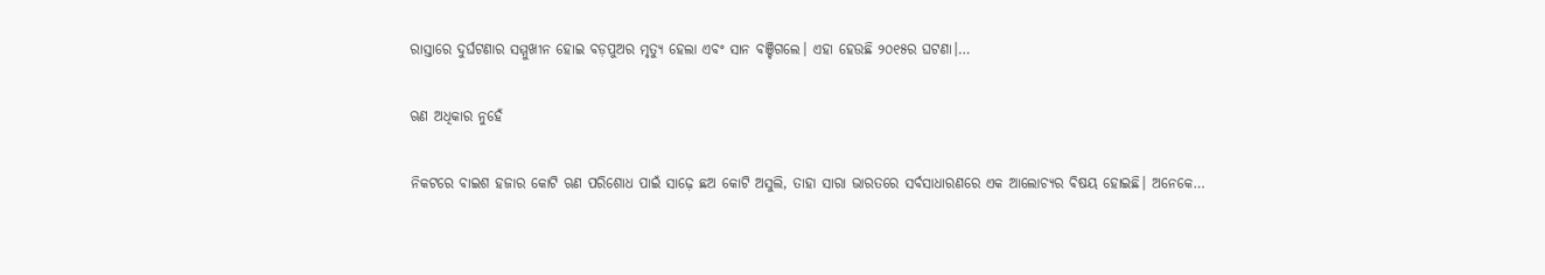ରାସ୍ତାରେ ଦୁର୍ଘଟଣାର ସମ୍ମୁଖୀନ ହୋଇ ବଡ଼ପୁଅର ମୃତ୍ୟୁ ହେଲା ଏବଂ ସାନ ବଞ୍ଚିଗଲେ। ଏହା ହେଉଛି ୨୦୧୫ର ଘଟଣା।…

ଋଣ ଅଧିକାର ନୁହେଁ

ନିକଟରେ ବାଇଶ ହଜାର କୋଟି ଋଣ ପରିଶୋଧ ପାଇଁ ସାଢ଼େ ଛଅ କୋଟି ଅସୁଲି, ତାହା ସାରା ଭାରତରେ ସର୍ବସାଧାରଣରେ ଏକ ଆଲୋଚ୍ୟର ବିଷୟ ହୋଇଛି। ଅନେକେ…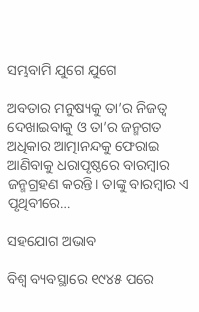ସମ୍ଭବାମି ଯୁଗେ ଯୁଗେ

ଅବତାର ମନୁଷ୍ୟକୁ ତା’ର ନିଜତ୍ୱ ଦେଖାଇବାକୁ ଓ ତା’ର ଜନ୍ମଗତ ଅଧିକାର ଆତ୍ମାନନ୍ଦକୁ ଫେରାଇ ଆଣିବାକୁ ଧରାପୃଷ୍ଠରେ ବାରମ୍ବାର ଜନ୍ମଗ୍ରହଣ କରନ୍ତି। ତାଙ୍କୁ ବାରମ୍ବାର ଏ ପୃଥିବୀରେ…

ସହଯୋଗ ଅଭାବ

ବିଶ୍ୱ ବ୍ୟବସ୍ଥାରେ ୧୯୪୫ ପରେ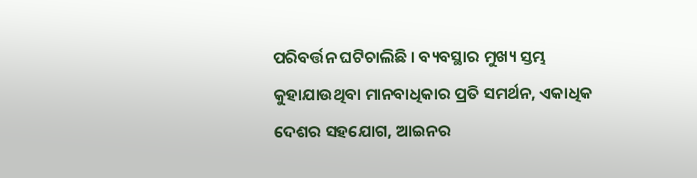ପରିବର୍ତ୍ତନ ଘଟିଚାଲିଛି । ବ୍ୟବସ୍ଥାର ମୁଖ୍ୟ ସ୍ତମ୍ଭ କୁହାଯାଉଥିବା ମାନବାଧିକାର ପ୍ରତି ସମର୍ଥନ, ଏକାଧିକ ଦେଶର ସହଯୋଗ, ଆଇନର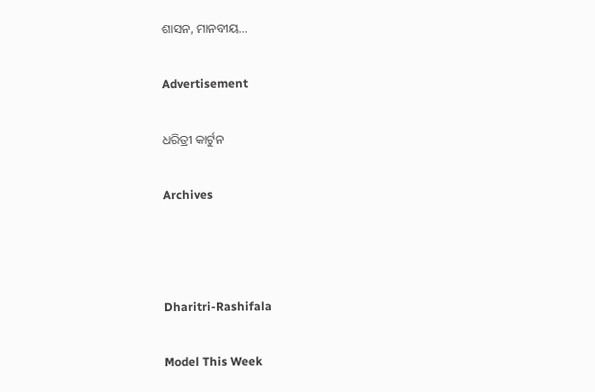ଶାସନ, ମାନବୀୟ…

Advertisement

ଧରିତ୍ରୀ କାର୍ଟୁନ

Archives



Dharitri-Rashifala

Model This Week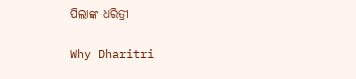ପିଲାଙ୍କ ଧରିତ୍ରୀ

Why Dharitri